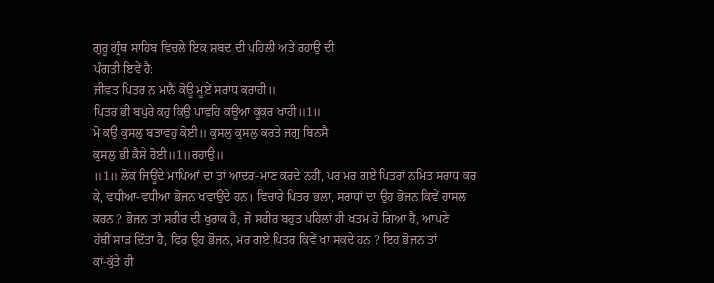ਗੁਰੂ ਗ੍ਰੰਥ ਸਾਹਿਬ ਵਿਚਲੇ ਇਕ ਸ਼ਬਦ ਦੀ ਪਹਿਲੀ ਅਤੇ ਰਹਾਉ ਦੀ
ਪੰਗਤੀ ਇਵੇਂ ਹੈ:
ਜੀਵਤ ਪਿਤਰ ਨ ਮਾਨੈ ਕੋਊ ਮੂਏਂ ਸਰਾਧ ਕਰਾਹੀ॥
ਪਿਤਰ ਭੀ ਬਪੁਰੇ ਕਹੁ ਕਿਉ ਪਾਵਹਿ ਕਊਆ ਕੂਕਰ ਖਾਹੀ॥1॥
ਮੋ ਕਉ ਕੁਸਲੁ ਬਤਾਵਹੁ ਕੋਈ॥ ਕੁਸਲੁ ਕੁਸਲੁ ਕਰਤੇ ਜਗੁ ਬਿਨਸੈ
ਕੁਸਲੁ ਭੀ ਕੈਸੇ ਹੋਈ॥1॥ਰਹਾਉ॥
॥1॥ ਲੋਕ ਜਿਊਂਦੇ ਮਾਪਿਆਂ ਦਾ ਤਾਂ ਆਦਰ-ਮਾਣ ਕਰਦੇ ਨਹੀਂ, ਪਰ ਮਰ ਗਏ ਪਿਤਰਾਂ ਨਮਿਤ ਸਰਾਧ ਕਰ
ਕੇ, ਵਧੀਆ-ਵਧੀਆ ਭੋਜਨ ਖਵਾਉਂਦੇ ਹਨ। ਵਿਚਾਰੇ ਪਿਤਰ ਭਲਾ, ਸਰਾਧਾਂ ਦਾ ਉਹ ਭੋਜਨ ਕਿਵੇਂ ਹਾਸਲ
ਕਰਨ ? ਭੋਜਨ ਤਾਂ ਸਰੀਰ ਦੀ ਖੁਰਾਕ ਹੈ, ਜੋ ਸਰੀਰ ਬਹੁਤ ਪਹਿਲਾਂ ਹੀ ਖਤਮ ਹੋ ਗਿਆ ਹੈ, ਆਪਣੇ
ਹੱਥੀਂ ਸਾੜ ਦਿੱਤਾ ਹੈ, ਫਿਰ ਉਹ ਭੋਜਨ, ਮਰ ਗਏ ਪਿਤਰ ਕਿਵੇਂ ਖਾ ਸਕਦੇ ਹਨ ? ਇਹ ਭੋਜਨ ਤਾਂ
ਕਾਂ-ਕੁੱਤੇ ਹੀ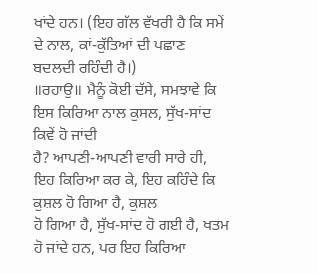ਖਾਂਦੇ ਹਨ। (ਇਹ ਗੱਲ ਵੱਖਰੀ ਹੈ ਕਿ ਸਮੇਂ ਦੇ ਨਾਲ, ਕਾਂ-ਕੁੱਤਿਆਂ ਦੀ ਪਛਾਣ
ਬਦਲਦੀ ਰਹਿੰਦੀ ਹੈ।)
॥ਰਹਾਉ॥ ਮੈਨੂੰ ਕੋਈ ਦੱਸੇ, ਸਮਝਾਵੇ ਕਿ ਇਸ ਕਿਰਿਆ ਨਾਲ ਕੁਸਲ, ਸੁੱਖ-ਸਾਂਦ ਕਿਵੇਂ ਹੋ ਜਾਂਦੀ
ਹੈ? ਆਪਣੀ-ਆਪਣੀ ਵਾਰੀ ਸਾਰੇ ਹੀ, ਇਹ ਕਿਰਿਆ ਕਰ ਕੇ, ਇਹ ਕਹਿੰਦੇ ਕਿ ਕੁਸ਼ਲ ਹੋ ਗਿਆ ਹੈ, ਕੁਸ਼ਲ
ਹੋ ਗਿਆ ਹੈ, ਸੁੱਖ-ਸਾਂਦ ਹੋ ਗਈ ਹੈ, ਖਤਮ ਹੋ ਜਾਂਦੇ ਹਨ, ਪਰ ਇਹ ਕਿਰਿਆ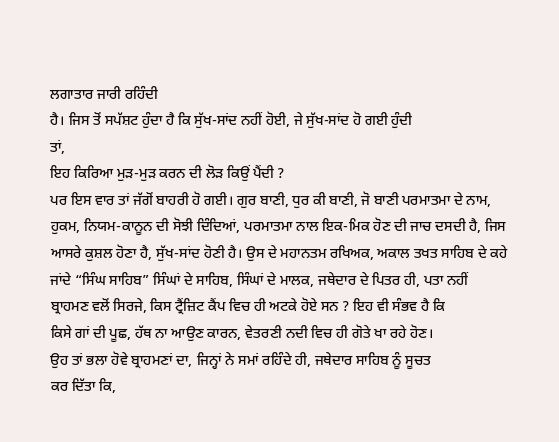ਲਗਾਤਾਰ ਜਾਰੀ ਰਹਿੰਦੀ
ਹੈ। ਜਿਸ ਤੋਂ ਸਪੱਸ਼ਟ ਹੁੰਦਾ ਹੈ ਕਿ ਸੁੱਖ-ਸਾਂਦ ਨਹੀਂ ਹੋਈ, ਜੇ ਸੁੱਖ-ਸਾਂਦ ਹੋ ਗਈ ਹੁੰਦੀ
ਤਾਂ,
ਇਹ ਕਿਰਿਆ ਮੁੜ-ਮੁੜ ਕਰਨ ਦੀ ਲੋੜ ਕਿਉਂ ਪੈਂਦੀ ?
ਪਰ ਇਸ ਵਾਰ ਤਾਂ ਜੱਗੋਂ ਬਾਹਰੀ ਹੋ ਗਈ। ਗੁਰ ਬਾਣੀ, ਧੁਰ ਕੀ ਬਾਣੀ, ਜੋ ਬਾਣੀ ਪਰਮਾਤਮਾ ਦੇ ਨਾਮ,
ਹੁਕਮ, ਨਿਯਮ-ਕਾਨੂਨ ਦੀ ਸੋਝੀ ਦਿੰਦਿਆਂ, ਪਰਮਾਤਮਾ ਨਾਲ ਇਕ-ਮਿਕ ਹੋਣ ਦੀ ਜਾਚ ਦਸਦੀ ਹੈ, ਜਿਸ
ਆਸਰੇ ਕੁਸ਼ਲ ਹੋਣਾ ਹੈ, ਸੁੱਖ-ਸਾਂਦ ਹੋਣੀ ਹੈ। ਉਸ ਦੇ ਮਹਾਨਤਮ ਰਖਿਅਕ, ਅਕਾਲ ਤਖਤ ਸਾਹਿਬ ਦੇ ਕਹੇ
ਜਾਂਦੇ “ਸਿੰਘ ਸਾਹਿਬ” ਸਿੰਘਾਂ ਦੇ ਸਾਹਿਬ, ਸਿੰਘਾਂ ਦੇ ਮਾਲਕ, ਜਥੇਦਾਰ ਦੇ ਪਿਤਰ ਹੀ, ਪਤਾ ਨਹੀਂ
ਬ੍ਰਾਹਮਣ ਵਲੋਂ ਸਿਰਜੇ, ਕਿਸ ਟ੍ਰੈਂਜ਼ਿਟ ਕੈਂਪ ਵਿਚ ਹੀ ਅਟਕੇ ਹੋਏ ਸਨ ? ਇਹ ਵੀ ਸੰਭਵ ਹੈ ਕਿ
ਕਿਸੇ ਗਾਂ ਦੀ ਪੂਛ, ਹੱਥ ਨਾ ਆਉਣ ਕਾਰਨ, ਵੇਤਰਣੀ ਨਦੀ ਵਿਚ ਹੀ ਗੋਤੇ ਖਾ ਰਹੇ ਹੋਣ।
ਉਹ ਤਾਂ ਭਲਾ ਹੋਵੇ ਬ੍ਰਾਹਮਣਾਂ ਦਾ, ਜਿਨ੍ਹਾਂ ਨੇ ਸਮਾਂ ਰਹਿੰਦੇ ਹੀ, ਜਥੇਦਾਰ ਸਾਹਿਬ ਨੂੰ ਸੂਚਤ
ਕਰ ਦਿੱਤਾ ਕਿ,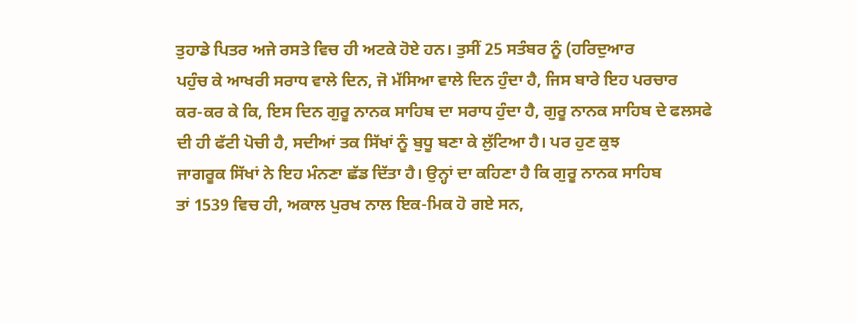ਤੁਹਾਡੇ ਪਿਤਰ ਅਜੇ ਰਸਤੇ ਵਿਚ ਹੀ ਅਟਕੇ ਹੋਏ ਹਨ। ਤੁਸੀਂ 25 ਸਤੰਬਰ ਨੂੰ (ਹਰਿਦੁਆਰ
ਪਹੁੰਚ ਕੇ ਆਖਰੀ ਸਰਾਧ ਵਾਲੇ ਦਿਨ, ਜੋ ਮੱਸਿਆ ਵਾਲੇ ਦਿਨ ਹੁੰਦਾ ਹੈ, ਜਿਸ ਬਾਰੇ ਇਹ ਪਰਚਾਰ
ਕਰ-ਕਰ ਕੇ ਕਿ, ਇਸ ਦਿਨ ਗੁਰੂ ਨਾਨਕ ਸਾਹਿਬ ਦਾ ਸਰਾਧ ਹੁੰਦਾ ਹੈ, ਗੁਰੂ ਨਾਨਕ ਸਾਹਿਬ ਦੇ ਫਲਸਫੇ
ਦੀ ਹੀ ਫੱਟੀ ਪੋਚੀ ਹੈ, ਸਦੀਆਂ ਤਕ ਸਿੱਖਾਂ ਨੂੰ ਬੁਧੂ ਬਣਾ ਕੇ ਲੁੱਟਿਆ ਹੈ। ਪਰ ਹੁਣ ਕੁਝ
ਜਾਗਰੂਕ ਸਿੱਖਾਂ ਨੇ ਇਹ ਮੰਨਣਾ ਛੱਡ ਦਿੱਤਾ ਹੈ। ਉਨ੍ਹਾਂ ਦਾ ਕਹਿਣਾ ਹੈ ਕਿ ਗੁਰੂ ਨਾਨਕ ਸਾਹਿਬ
ਤਾਂ 1539 ਵਿਚ ਹੀ, ਅਕਾਲ ਪੁਰਖ ਨਾਲ ਇਕ-ਮਿਕ ਹੋ ਗਏ ਸਨ,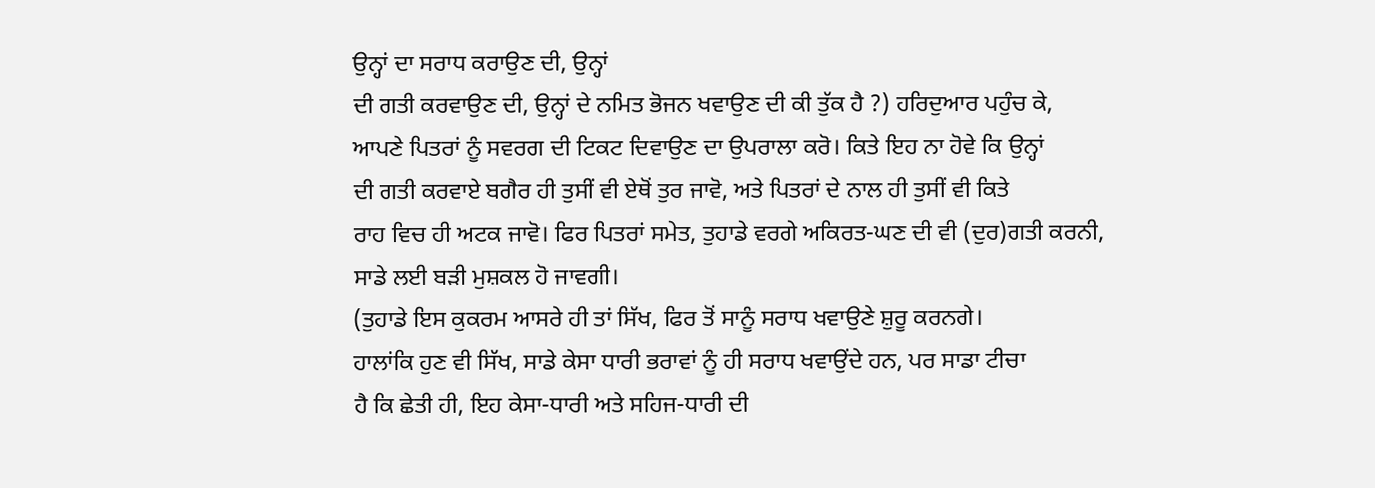ਉਨ੍ਹਾਂ ਦਾ ਸਰਾਧ ਕਰਾਉਣ ਦੀ, ਉਨ੍ਹਾਂ
ਦੀ ਗਤੀ ਕਰਵਾਉਣ ਦੀ, ਉਨ੍ਹਾਂ ਦੇ ਨਮਿਤ ਭੋਜਨ ਖਵਾਉਣ ਦੀ ਕੀ ਤੁੱਕ ਹੈ ?) ਹਰਿਦੁਆਰ ਪਹੁੰਚ ਕੇ,
ਆਪਣੇ ਪਿਤਰਾਂ ਨੂੰ ਸਵਰਗ ਦੀ ਟਿਕਟ ਦਿਵਾਉਣ ਦਾ ਉਪਰਾਲਾ ਕਰੋ। ਕਿਤੇ ਇਹ ਨਾ ਹੋਵੇ ਕਿ ਉਨ੍ਹਾਂ
ਦੀ ਗਤੀ ਕਰਵਾਏ ਬਗੈਰ ਹੀ ਤੁਸੀਂ ਵੀ ਏਥੋਂ ਤੁਰ ਜਾਵੋ, ਅਤੇ ਪਿਤਰਾਂ ਦੇ ਨਾਲ ਹੀ ਤੁਸੀਂ ਵੀ ਕਿਤੇ
ਰਾਹ ਵਿਚ ਹੀ ਅਟਕ ਜਾਵੋ। ਫਿਰ ਪਿਤਰਾਂ ਸਮੇਤ, ਤੁਹਾਡੇ ਵਰਗੇ ਅਕਿਰਤ-ਘਣ ਦੀ ਵੀ (ਦੁਰ)ਗਤੀ ਕਰਨੀ,
ਸਾਡੇ ਲਈ ਬੜੀ ਮੁਸ਼ਕਲ ਹੋ ਜਾਵਗੀ।
(ਤੁਹਾਡੇ ਇਸ ਕੁਕਰਮ ਆਸਰੇ ਹੀ ਤਾਂ ਸਿੱਖ, ਫਿਰ ਤੋਂ ਸਾਨੂੰ ਸਰਾਧ ਖਵਾਉਣੇ ਸ਼ੁਰੂ ਕਰਨਗੇ।
ਹਾਲਾਂਕਿ ਹੁਣ ਵੀ ਸਿੱਖ, ਸਾਡੇ ਕੇਸਾ ਧਾਰੀ ਭਰਾਵਾਂ ਨੂੰ ਹੀ ਸਰਾਧ ਖਵਾਉਂਦੇ ਹਨ, ਪਰ ਸਾਡਾ ਟੀਚਾ
ਹੈ ਕਿ ਛੇਤੀ ਹੀ, ਇਹ ਕੇਸਾ-ਧਾਰੀ ਅਤੇ ਸਹਿਜ-ਧਾਰੀ ਦੀ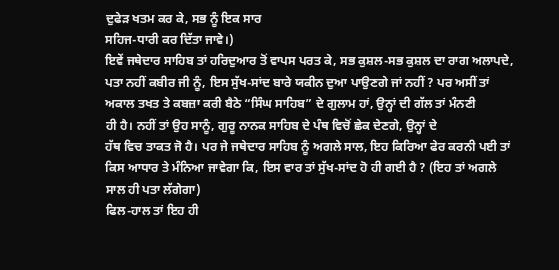ਦੁਫੇੜ ਖਤਮ ਕਰ ਕੇ, ਸਭ ਨੂੰ ਇਕ ਸਾਰ
ਸਹਿਜ-ਧਾਰੀ ਕਰ ਦਿੱਤਾ ਜਾਵੇ।)
ਇਵੇਂ ਜਥੇਦਾਰ ਸਾਹਿਬ ਤਾਂ ਹਰਿਦੁਆਰ ਤੋਂ ਵਾਪਸ ਪਰਤ ਕੇ, ਸਭ ਕੁਸ਼ਲ-ਸਭ ਕੁਸ਼ਲ ਦਾ ਰਾਗ ਅਲਾਪਦੇ,
ਪਤਾ ਨਹੀਂ ਕਬੀਰ ਜੀ ਨੂੰ, ਇਸ ਸੁੱਖ-ਸਾਂਦ ਬਾਰੇ ਯਕੀਨ ਦੁਆ ਪਾਉਣਗੇ ਜਾਂ ਨਹੀਂ ? ਪਰ ਅਸੀਂ ਤਾਂ
ਅਕਾਲ ਤਖਤ ਤੇ ਕਬਜ਼ਾ ਕਰੀ ਬੈਠੇ “ਸਿੰਘ ਸਾਹਿਬ” ਦੇ ਗੁਲਾਮ ਹਾਂ, ਉਨ੍ਹਾਂ ਦੀ ਗੱਲ ਤਾਂ ਮੰਨਣੀ
ਹੀ ਹੈ। ਨਹੀਂ ਤਾਂ ਉਹ ਸਾਨੂੰ, ਗੁਰੂ ਨਾਨਕ ਸਾਹਿਬ ਦੇ ਪੰਥ ਵਿਚੋਂ ਛੇਕ ਦੇਣਗੇ, ਉਨ੍ਹਾਂ ਦੇ
ਹੱਥ ਵਿਚ ਤਾਕਤ ਜੋ ਹੈ। ਪਰ ਜੇ ਜਥੇਦਾਰ ਸਾਹਿਬ ਨੂੰ ਅਗਲੇ ਸਾਲ, ਇਹ ਕਿਰਿਆ ਫੇਰ ਕਰਨੀ ਪਈ ਤਾਂ
ਕਿਸ ਆਧਾਰ ਤੇ ਮੰਨਿਆ ਜਾਵੇਗਾ ਕਿ, ਇਸ ਵਾਰ ਤਾਂ ਸੁੱਖ-ਸਾਂਦ ਹੋ ਹੀ ਗਈ ਹੈ ? (ਇਹ ਤਾਂ ਅਗਲੇ
ਸਾਲ ਹੀ ਪਤਾ ਲੱਗੇਗਾ)
ਫਿਲ-ਹਾਲ ਤਾਂ ਇਹ ਹੀ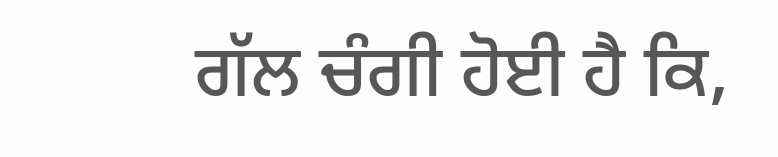ਗੱਲ ਚੰਗੀ ਹੋਈ ਹੈ ਕਿ,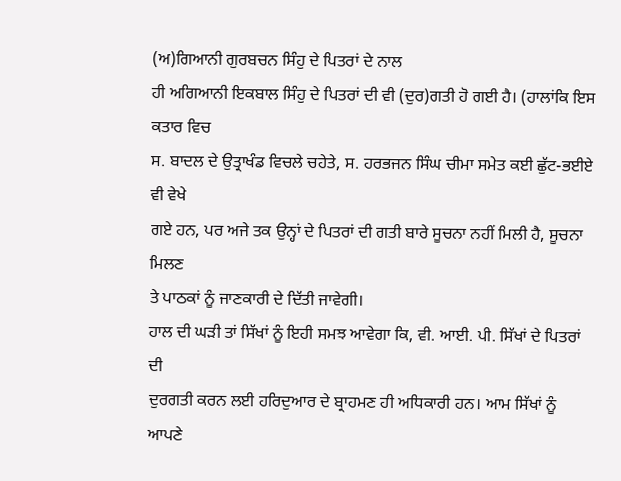(ਅ)ਗਿਆਨੀ ਗੁਰਬਚਨ ਸਿੰਹੁ ਦੇ ਪਿਤਰਾਂ ਦੇ ਨਾਲ
ਹੀ ਅਗਿਆਨੀ ਇਕਬਾਲ ਸਿੰਹੁ ਦੇ ਪਿਤਰਾਂ ਦੀ ਵੀ (ਦੁਰ)ਗਤੀ ਹੋ ਗਈ ਹੈ। (ਹਾਲਾਂਕਿ ਇਸ ਕਤਾਰ ਵਿਚ
ਸ. ਬਾਦਲ ਦੇ ਉਤ੍ਰਾਖੰਡ ਵਿਚਲੇ ਚਹੇਤੇ, ਸ. ਹਰਭਜਨ ਸਿੰਘ ਚੀਮਾ ਸਮੇਤ ਕਈ ਛੁੱਟ-ਭਈਏ ਵੀ ਵੇਖੇ
ਗਏ ਹਨ, ਪਰ ਅਜੇ ਤਕ ਉਨ੍ਹਾਂ ਦੇ ਪਿਤਰਾਂ ਦੀ ਗਤੀ ਬਾਰੇ ਸੂਚਨਾ ਨਹੀਂ ਮਿਲੀ ਹੈ, ਸੂਚਨਾ ਮਿਲਣ
ਤੇ ਪਾਠਕਾਂ ਨੂੰ ਜਾਣਕਾਰੀ ਦੇ ਦਿੱਤੀ ਜਾਵੇਗੀ।
ਹਾਲ ਦੀ ਘੜੀ ਤਾਂ ਸਿੱਖਾਂ ਨੂੰ ਇਹੀ ਸਮਝ ਆਵੇਗਾ ਕਿ, ਵੀ. ਆਈ. ਪੀ. ਸਿੱਖਾਂ ਦੇ ਪਿਤਰਾਂ ਦੀ
ਦੁਰਗਤੀ ਕਰਨ ਲਈ ਹਰਿਦੁਆਰ ਦੇ ਬ੍ਰਾਹਮਣ ਹੀ ਅਧਿਕਾਰੀ ਹਨ। ਆਮ ਸਿੱਖਾਂ ਨੂੰ ਆਪਣੇ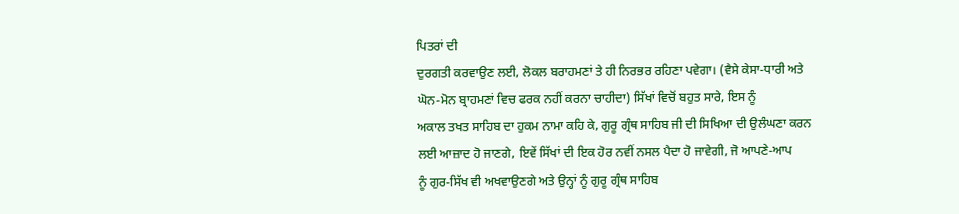ਪਿਤਰਾਂ ਦੀ
ਦੁਰਗਤੀ ਕਰਵਾਉਣ ਲਈ, ਲੋਕਲ ਬਰਾਹਮਣਾਂ ਤੇ ਹੀ ਨਿਰਭਰ ਰਹਿਣਾ ਪਵੇਗਾ। (ਵੈਸੇ ਕੇਸਾ-ਧਾਰੀ ਅਤੇ
ਘੋਨ-ਮੋਨ ਬ੍ਰਾਹਮਣਾਂ ਵਿਚ ਫਰਕ ਨਹੀਂ ਕਰਨਾ ਚਾਹੀਦਾ) ਸਿੱਖਾਂ ਵਿਚੋਂ ਬਹੁਤ ਸਾਰੇ, ਇਸ ਨੂੰ
ਅਕਾਲ ਤਖਤ ਸਾਹਿਬ ਦਾ ਹੁਕਮ ਨਾਮਾ ਕਹਿ ਕੇ, ਗੁਰੂ ਗ੍ਰੰਥ ਸਾਹਿਬ ਜੀ ਦੀ ਸਿਖਿਆ ਦੀ ਉਲੰਘਣਾ ਕਰਨ
ਲਈ ਆਜ਼ਾਦ ਹੋ ਜਾਣਗੇ, ਇਵੇਂ ਸਿੱਖਾਂ ਦੀ ਇਕ ਹੋਰ ਨਵੀਂ ਨਸਲ ਪੈਦਾ ਹੋ ਜਾਵੇਗੀ, ਜੋ ਆਪਣੇ-ਆਪ
ਨੂੰ ਗੁਰ-ਸਿੱਖ ਵੀ ਅਖਵਾਉਣਗੇ ਅਤੇ ਉਨ੍ਹਾਂ ਨੂੰ ਗੁਰੂ ਗ੍ਰੰਥ ਸਾਹਿਬ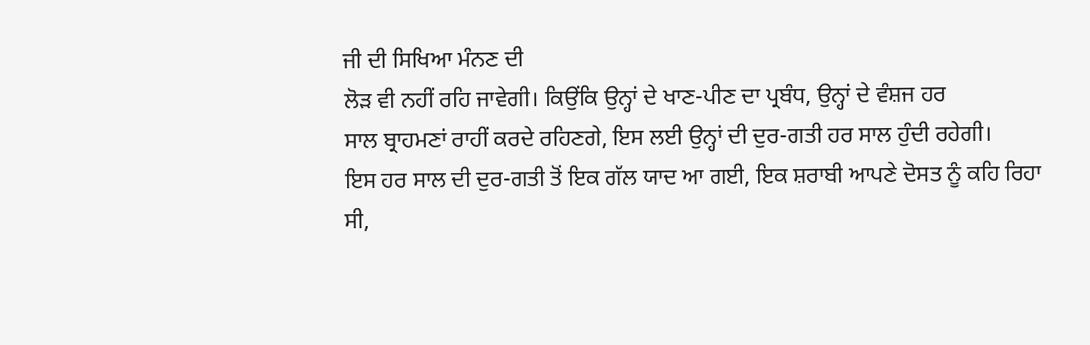ਜੀ ਦੀ ਸਿਖਿਆ ਮੰਨਣ ਦੀ
ਲੋੜ ਵੀ ਨਹੀਂ ਰਹਿ ਜਾਵੇਗੀ। ਕਿਉਂਕਿ ਉਨ੍ਹਾਂ ਦੇ ਖਾਣ-ਪੀਣ ਦਾ ਪ੍ਰਬੰਧ, ਉਨ੍ਹਾਂ ਦੇ ਵੰਸ਼ਜ ਹਰ
ਸਾਲ ਬ੍ਰਾਹਮਣਾਂ ਰਾਹੀਂ ਕਰਦੇ ਰਹਿਣਗੇ, ਇਸ ਲਈ ਉਨ੍ਹਾਂ ਦੀ ਦੁਰ-ਗਤੀ ਹਰ ਸਾਲ ਹੁੰਦੀ ਰਹੇਗੀ।
ਇਸ ਹਰ ਸਾਲ ਦੀ ਦੁਰ-ਗਤੀ ਤੋਂ ਇਕ ਗੱਲ ਯਾਦ ਆ ਗਈ, ਇਕ ਸ਼ਰਾਬੀ ਆਪਣੇ ਦੋਸਤ ਨੂੰ ਕਹਿ ਰਿਹਾ ਸੀ,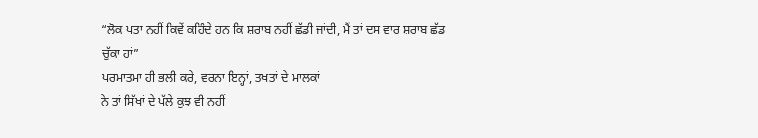“ਲੋਕ ਪਤਾ ਨਹੀਂ ਕਿਵੇਂ ਕਹਿੰਦੇ ਹਨ ਕਿ ਸ਼ਰਾਬ ਨਹੀਂ ਛੱਡੀ ਜਾਂਦੀ, ਮੈਂ ਤਾਂ ਦਸ ਵਾਰ ਸ਼ਰਾਬ ਛੱਡ
ਚੁੱਕਾ ਹਾਂ”
ਪਰਮਾਤਮਾ ਹੀ ਭਲੀ ਕਰੇ, ਵਰਨਾ ਇਨ੍ਹਾਂ, ਤਖਤਾਂ ਦੇ ਮਾਲਕਾਂ
ਨੇ ਤਾਂ ਸਿੱਖਾਂ ਦੇ ਪੱਲੇ ਕੁਝ ਵੀ ਨਹੀਂ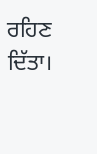ਰਹਿਣ ਦਿੱਤਾ।